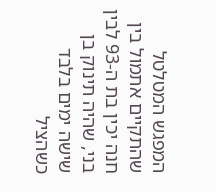המפגש המטלטל שהתקיים אתמול בין חנה יכין בת ה-93 לבין בני, שהיה תינוק בן שישה ימים בלבד כשהציל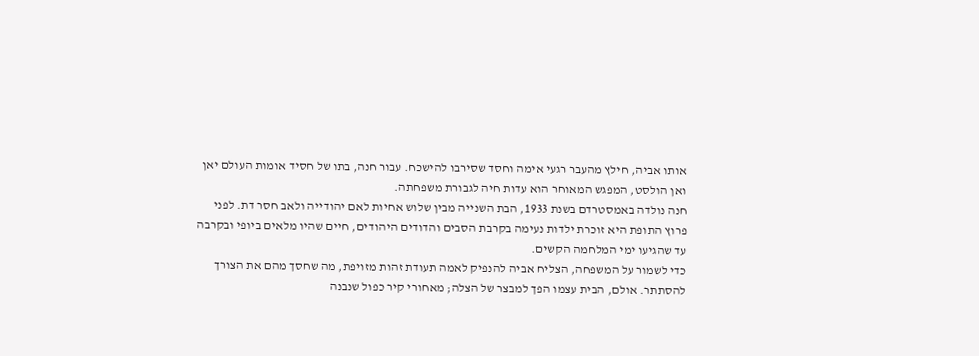אותו אביה, חילץ מהעבר רגעי אימה וחסד שסירבו להישכח. עבור חנה, בתו של חסיד אומות העולם יאן ואן הולסט, המפגש המאוחר הוא עדות חיה לגבורת משפחתה.
חנה נולדה באמסטרדם בשנת 1933, הבת השנייה מבין שלוש אחיות לאם יהודייה ולאב חסר דת. לפני פרוץ התופת היא זוכרת ילדות נעימה בקרבת הסבים והדודים היהודים, חיים שהיו מלאים ביופי ובקרבה עד שהגיעו ימי המלחמה הקשים.
כדי לשמור על המשפחה, הצליח אביה להנפיק לאמה תעודת זהות מזויפת, מה שחסך מהם את הצורך להסתתר. אולם, הבית עצמו הפך למבצר של הצלה; מאחורי קיר כפול שנבנה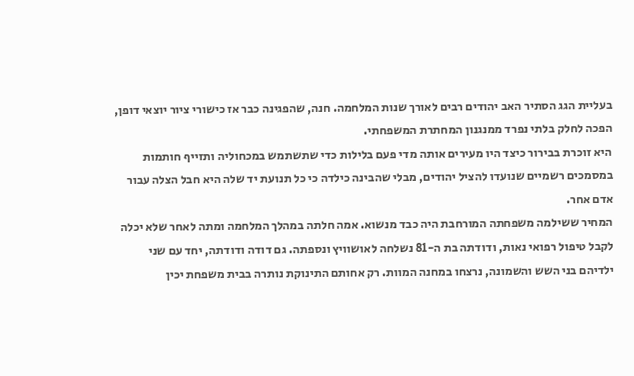בעליית הגג הסתיר האב יהודים רבים לאורך שנות המלחמה. חנה, שהפגינה כבר אז כישורי ציור יוצאי דופן, הפכה לחלק בלתי נפרד ממנגנון המחתרת המשפחתי.
היא זוכרת בבירור כיצד היו מעירים אותה מדי פעם בלילות כדי שתשתמש במכחוליה ותזייף חותמות במסמכים רשמיים שנועדו להציל יהודים, מבלי שהבינה כילדה כי כל תנועת יד שלה היא חבל הצלה עבור אדם אחר.
המחיר ששילמה משפחתה המורחבת היה כבד מנשוא. אמה חלתה במהלך המלחמה ומתה לאחר שלא יכלה לקבל טיפול רפואי נאות, ודודתה בת ה-81 נשלחה לאושוויץ ונספתה. גם דודה ודודתה, יחד עם שני ילדיהם בני השש והשמונה, נרצחו במחנה המוות. רק אחותם התינוקת נותרה בבית משפחת יכין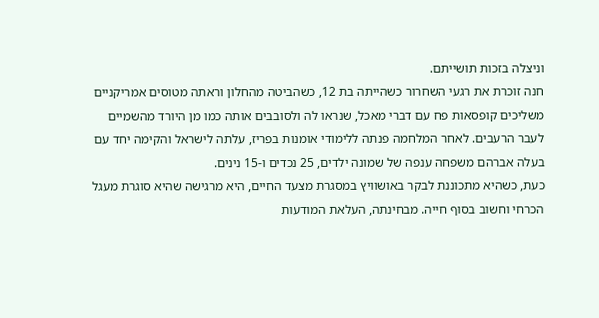וניצלה בזכות תושייתם.
חנה זוכרת את רגעי השחרור כשהייתה בת 12, כשהביטה מהחלון וראתה מטוסים אמריקניים משליכים קופסאות פח עם דברי מאכל, שנראו לה ולסובבים אותה כמו מן היורד מהשמיים לעבר הרעבים. לאחר המלחמה פנתה ללימודי אומנות בפריז, עלתה לישראל והקימה יחד עם בעלה אברהם משפחה ענפה של שמונה ילדים, 25 נכדים ו-15 נינים.
כעת, כשהיא מתכוננת לבקר באושוויץ במסגרת מצעד החיים, היא מרגישה שהיא סוגרת מעגל הכרחי וחשוב בסוף חייה. מבחינתה, העלאת המודעות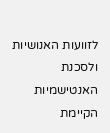לזוועות האנושיות ולסכנת האנטישמיות הקיימת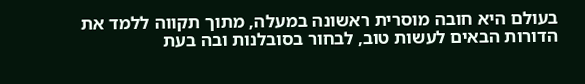בעולם היא חובה מוסרית ראשונה במעלה, מתוך תקווה ללמד את הדורות הבאים לעשות טוב, לבחור בסובלנות ובה בעת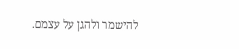להישמר ולהגן על עצמם.